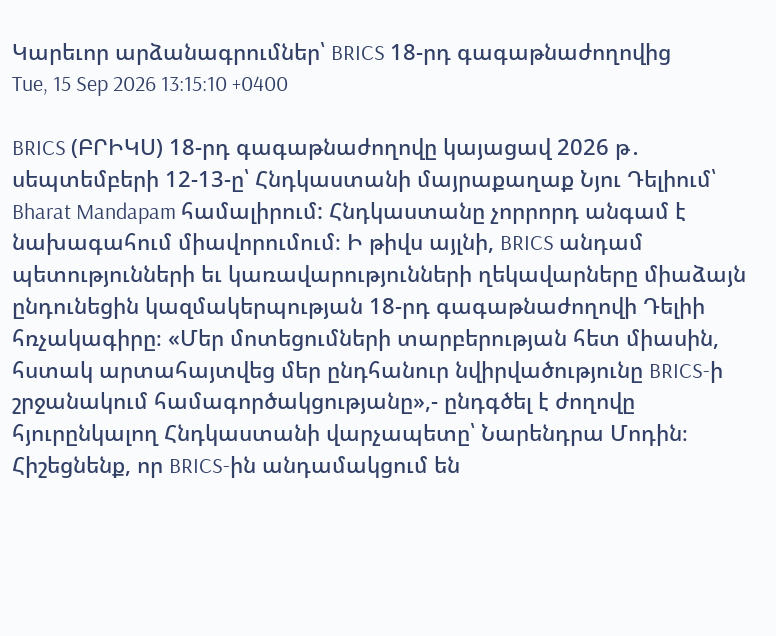Կարեւոր արձանագրումներ՝ BRICS 18-րդ գագաթնաժողովից
Tue, 15 Sep 2026 13:15:10 +0400

BRICS (ԲՐԻԿՍ) 18-րդ գագաթնաժողովը կայացավ 2026 թ․ սեպտեմբերի 12-13-ը՝ Հնդկաստանի մայրաքաղաք Նյու Դելիում՝ Bharat Mandapam համալիրում: Հնդկաստանը չորրորդ անգամ է նախագահում միավորումում։ Ի թիվս այլնի, BRICS անդամ պետությունների եւ կառավարությունների ղեկավարները միաձայն ընդունեցին կազմակերպության 18-րդ գագաթնաժողովի Դելիի հռչակագիրը։ «Մեր մոտեցումների տարբերության հետ միասին, հստակ արտահայտվեց մեր ընդհանուր նվիրվածությունը BRICS-ի շրջանակում համագործակցությանը»,- ընդգծել է ժողովը հյուրընկալող Հնդկաստանի վարչապետը՝ Նարենդրա Մոդին։ Հիշեցնենք, որ BRICS-ին անդամակցում են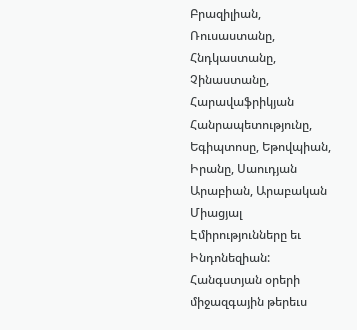Բրազիլիան, Ռուսաստանը, Հնդկաստանը, Չինաստանը, Հարավաֆրիկյան Հանրապետությունը, Եգիպտոսը, Եթովպիան, Իրանը, Սաուդյան Արաբիան, Արաբական Միացյալ Էմիրությունները եւ Ինդոնեզիան:
Հանգստյան օրերի միջազգային թերեւս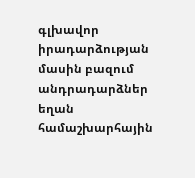գլխավոր իրադարձության մասին բազում անդրադարձներ եղան համաշխարհային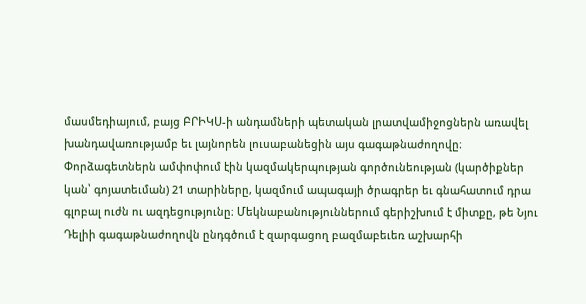մասմեդիայում, բայց ԲՐԻԿՍ-ի անդամների պետական լրատվամիջոցներն առավել խանդավառությամբ եւ լայնորեն լուսաբանեցին այս գագաթնաժողովը։ Փորձագետներն ամփոփում էին կազմակերպության գործունեության (կարծիքներ կան՝ գոյատեւման) 21 տարիները, կազմում ապագայի ծրագրեր եւ գնահատում դրա գլոբալ ուժն ու ազդեցությունը։ Մեկնաբանություններում գերիշխում է միտքը, թե Նյու Դելիի գագաթնաժողովն ընդգծում է զարգացող բազմաբեւեռ աշխարհի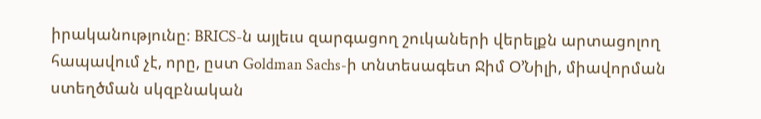իրականությունը։ BRICS-ն այլեւս զարգացող շուկաների վերելքն արտացոլող հապավում չէ, որը, ըստ Goldman Sachs-ի տնտեսագետ Ջիմ Օ’Նիլի, միավորման ստեղծման սկզբնական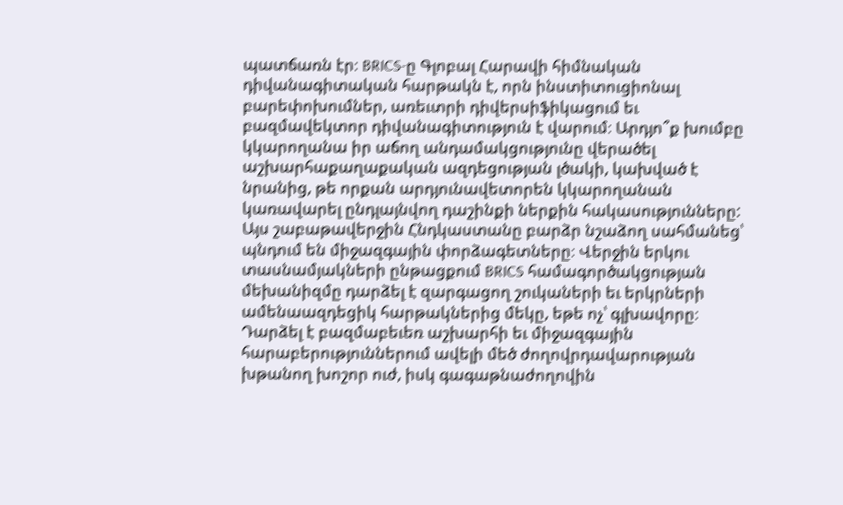պատճառն էր։ BRICS-ը Գլոբալ Հարավի հիմնական դիվանագիտական հարթակն է, որն ինստիտուցիոնալ բարեփոխումներ, առեւտրի դիվերսիֆիկացում եւ բազմավեկտոր դիվանագիտություն է վարում։ Արդյո՞ք խումբը կկարողանա իր աճող անդամակցությունը վերածել աշխարհաքաղաքական ազդեցության լծակի, կախված է նրանից, թե որքան արդյունավետորեն կկարողանան կառավարել ընդլայնվող դաշինքի ներքին հակասությունները: Այս շաբաթավերջին Հնդկաստանը բարձր նշաձող սահմանեց՝ պնդում են միջազգային փորձագետները։ Վերջին երկու տասնամյակների ընթացքում BRICS համագործակցության մեխանիզմը դարձել է զարգացող շուկաների եւ երկրների ամենաազդեցիկ հարթակներից մեկը, եթե ոչ՝ գլխավորը։ Դարձել է բազմաբեւեռ աշխարհի եւ միջազգային հարաբերություններում ավելի մեծ ժողովրդավարության խթանող խոշոր ուժ, իսկ գագաթնաժողովին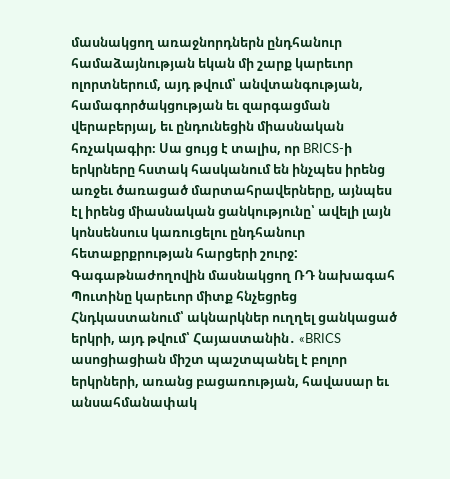մասնակցող առաջնորդներն ընդհանուր համաձայնության եկան մի շարք կարեւոր ոլորտներում, այդ թվում՝ անվտանգության, համագործակցության եւ զարգացման վերաբերյալ, եւ ընդունեցին միասնական հռչակագիր։ Սա ցույց է տալիս, որ BRICS-ի երկրները հստակ հասկանում են ինչպես իրենց առջեւ ծառացած մարտահրավերները, այնպես էլ իրենց միասնական ցանկությունը՝ ավելի լայն կոնսենսուս կառուցելու ընդհանուր հետաքրքրության հարցերի շուրջ:
Գագաթնաժողովին մասնակցող ՌԴ նախագահ Պուտինը կարեւոր միտք հնչեցրեց Հնդկաստանում՝ ակնարկներ ուղղել ցանկացած երկրի, այդ թվում՝ Հայաստանին․ «BRICS ասոցիացիան միշտ պաշտպանել է բոլոր երկրների, առանց բացառության, հավասար եւ անսահմանափակ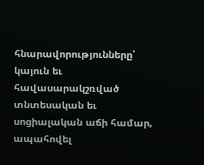հնարավորությունները՝ կայուն եւ հավասարակշռված տնտեսական եւ սոցիալական աճի համար, ապահովել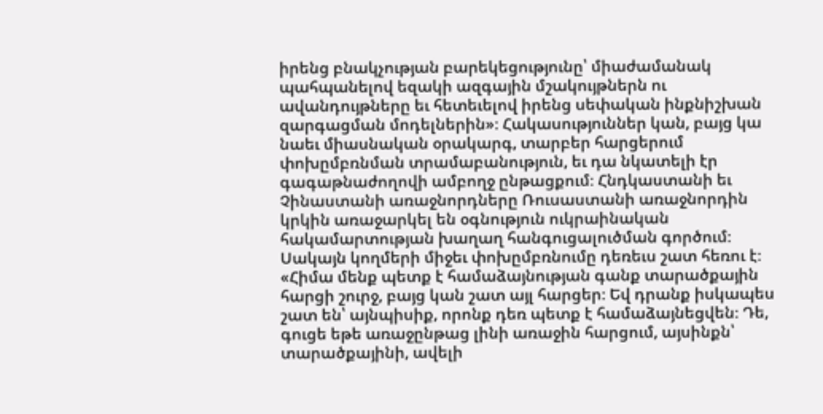իրենց բնակչության բարեկեցությունը՝ միաժամանակ պահպանելով եզակի ազգային մշակույթներն ու ավանդույթները եւ հետեւելով իրենց սեփական ինքնիշխան զարգացման մոդելներին»։ Հակասություններ կան, բայց կա նաեւ միասնական օրակարգ, տարբեր հարցերում փոխըմբռնման տրամաբանություն, եւ դա նկատելի էր գագաթնաժողովի ամբողջ ընթացքում։ Հնդկաստանի եւ Չինաստանի առաջնորդները Ռուսաստանի առաջնորդին կրկին առաջարկել են օգնություն ուկրաինական հակամարտության խաղաղ հանգուցալուծման գործում։ Սակայն կողմերի միջեւ փոխըմբռնումը դեռեւս շատ հեռու է։
«Հիմա մենք պետք է համաձայնության գանք տարածքային հարցի շուրջ, բայց կան շատ այլ հարցեր։ Եվ դրանք իսկապես շատ են՝ այնպիսիք, որոնք դեռ պետք է համաձայնեցվեն։ Դե, գուցե եթե առաջընթաց լինի առաջին հարցում, այսինքն՝ տարածքայինի, ավելի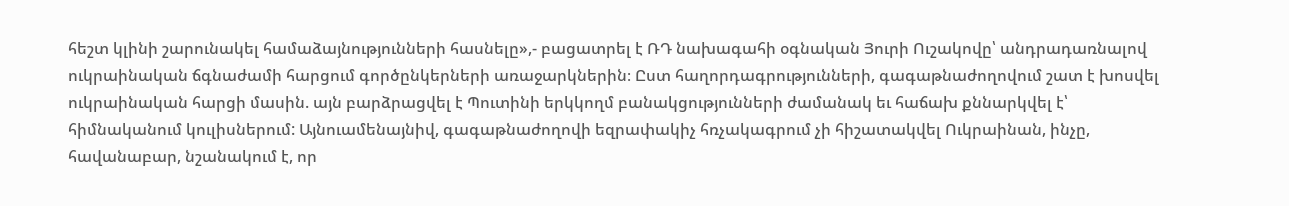հեշտ կլինի շարունակել համաձայնությունների հասնելը»,- բացատրել է ՌԴ նախագահի օգնական Յուրի Ուշակովը՝ անդրադառնալով ուկրաինական ճգնաժամի հարցում գործընկերների առաջարկներին։ Ըստ հաղորդագրությունների, գագաթնաժողովում շատ է խոսվել ուկրաինական հարցի մասին. այն բարձրացվել է Պուտինի երկկողմ բանակցությունների ժամանակ եւ հաճախ քննարկվել է՝ հիմնականում կուլիսներում: Այնուամենայնիվ, գագաթնաժողովի եզրափակիչ հռչակագրում չի հիշատակվել Ուկրաինան, ինչը, հավանաբար, նշանակում է, որ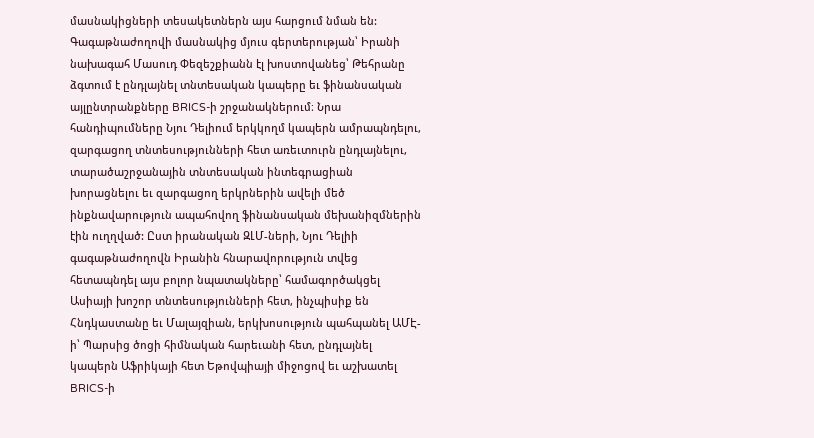մասնակիցների տեսակետներն այս հարցում նման են:
Գագաթնաժողովի մասնակից մյուս գերտերության՝ Իրանի նախագահ Մասուդ Փեզեշքիանն էլ խոստովանեց՝ Թեհրանը ձգտում է ընդլայնել տնտեսական կապերը եւ ֆինանսական այլընտրանքները BRICS-ի շրջանակներում։ Նրա հանդիպումները Նյու Դելիում երկկողմ կապերն ամրապնդելու, զարգացող տնտեսությունների հետ առեւտուրն ընդլայնելու, տարածաշրջանային տնտեսական ինտեգրացիան խորացնելու եւ զարգացող երկրներին ավելի մեծ ինքնավարություն ապահովող ֆինանսական մեխանիզմներին էին ուղղված: Ըստ իրանական ԶԼՄ-ների, Նյու Դելիի գագաթնաժողովն Իրանին հնարավորություն տվեց հետապնդել այս բոլոր նպատակները՝ համագործակցել Ասիայի խոշոր տնտեսությունների հետ, ինչպիսիք են Հնդկաստանը եւ Մալայզիան, երկխոսություն պահպանել ԱՄԷ-ի՝ Պարսից ծոցի հիմնական հարեւանի հետ, ընդլայնել կապերն Աֆրիկայի հետ Եթովպիայի միջոցով եւ աշխատել BRICS-ի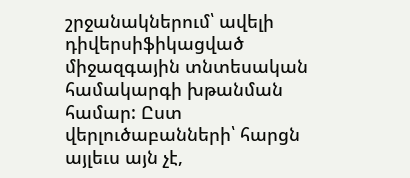շրջանակներում՝ ավելի դիվերսիֆիկացված միջազգային տնտեսական համակարգի խթանման համար: Ըստ վերլուծաբանների՝ հարցն այլեւս այն չէ,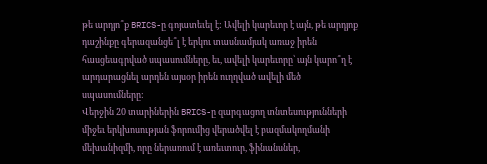թե արդյո՞ք BRICS-ը գոյատեւել է: Ավելի կարեւոր է այն, թե արդյոք դաշինքը գերազանցե՞լ է երկու տասնամյակ առաջ իրեն հասցեագրված սպասումները, եւ, ավելի կարեւորը՝ այն կարո՞ղ է արդարացնել արդեն այսօր իրեն ուղղված ավելի մեծ սպասումները:
Վերջին 20 տարիներին BRICS-ը զարգացող տնտեսությունների միջեւ երկխոսության ֆորումից վերածվել է բազմակողմանի մեխանիզմի, որը ներառում է առեւտուր, ֆինանսներ,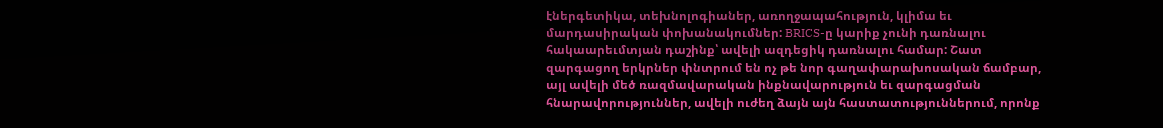էներգետիկա, տեխնոլոգիաներ, առողջապահություն, կլիմա եւ մարդասիրական փոխանակումներ: BRICS-ը կարիք չունի դառնալու հակաարեւմտյան դաշինք՝ ավելի ազդեցիկ դառնալու համար: Շատ զարգացող երկրներ փնտրում են ոչ թե նոր գաղափարախոսական ճամբար, այլ ավելի մեծ ռազմավարական ինքնավարություն եւ զարգացման հնարավորություններ, ավելի ուժեղ ձայն այն հաստատություններում, որոնք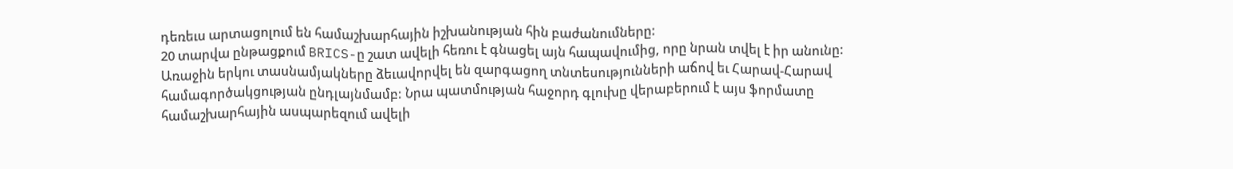դեռեւս արտացոլում են համաշխարհային իշխանության հին բաժանումները:
20 տարվա ընթացքում BRICS-ը շատ ավելի հեռու է գնացել այն հապավումից, որը նրան տվել է իր անունը: Առաջին երկու տասնամյակները ձեւավորվել են զարգացող տնտեսությունների աճով եւ Հարավ-Հարավ համագործակցության ընդլայնմամբ: Նրա պատմության հաջորդ գլուխը վերաբերում է այս ֆորմատը համաշխարհային ասպարեզում ավելի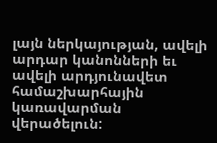լայն ներկայության, ավելի արդար կանոնների եւ ավելի արդյունավետ համաշխարհային կառավարման վերածելուն: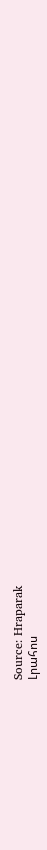Source: Hraparak
Լրահոս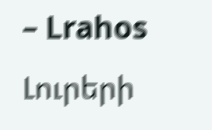– Lrahos Լուրերի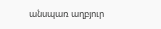անսպառ աղբյուր